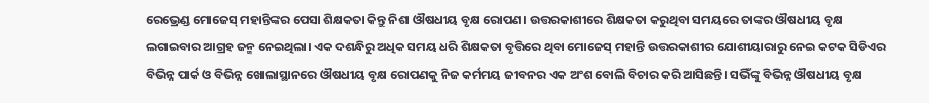ରେଭ୍ରେଣ୍ଡ ମୋଜେସ୍ ମହାନ୍ତିଙ୍କର ପେସା ଶିକ୍ଷକତା କିନ୍ତୁ ନିଶା ଔଷଧୀୟ ବୃକ୍ଷ ରୋପଣ। ଉତ୍ତରକାଶୀରେ ଶିକ୍ଷକତା କରୁଥିବା ସମୟରେ ତାଙ୍କର ଔଷଧୀୟ ବୃକ୍ଷ ଲଗାଇବାର ଆଗ୍ରହ ଜନ୍ମ ନେଇଥିଲା। ଏକ ଦଶନ୍ଧିରୁ ଅଧିକ ସମୟ ଧରି ଶିକ୍ଷକତା ବୃତ୍ତିରେ ଥିବା ମୋଜେସ୍ ମହାନ୍ତି ଉତ୍ତରକାଶୀର ଯୋଶୀୟାରାରୁ ନେଇ କଟକ ସିଡିଏର ବିଭିନ୍ନ ପାର୍କ ଓ ବିଭିନ୍ନ ଖୋଲାସ୍ଥାନରେ ଔଷଧୀୟ ବୃକ୍ଷ ରୋପଣକୁ ନିଜ କର୍ମମୟ ଜୀବନର ଏକ ଅଂଶ ବୋଲି ବିଚାର କରି ଆସିଛନ୍ତି। ସଭିଁଙ୍କୁ ବିଭିନ୍ନ ଔଷଧୀୟ ବୃକ୍ଷ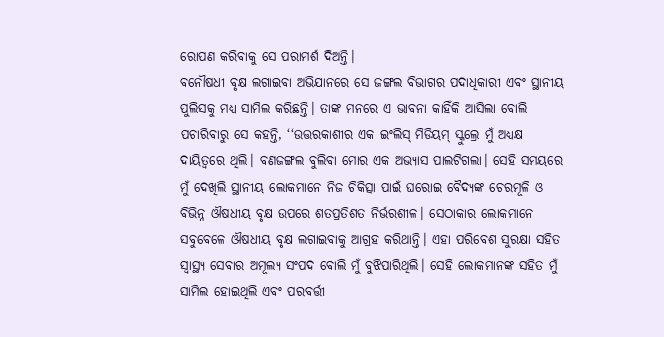ରୋପଣ କରିବାକୁ ସେ ପରାମର୍ଶ ଦିଅନ୍ତି।
ବନୌଷଧୀ ବୃକ୍ଷ ଲଗାଇବା ଅଭିଯାନରେ ସେ ଜଙ୍ଗଲ ବିଭାଗର ପଦାଧିକାରୀ ଏବଂ ସ୍ଥାନୀୟ ପୁଲିସକୁ ମଧ୍ୟ ସାମିଲ କରିଛନ୍ତି। ତାଙ୍କ ମନରେ ଏ ଭାବନା କାହିଁକି ଆସିଲା ବୋଲି ପଚାରିବାରୁ ସେ କହନ୍ତି, ‘‘ଉତ୍ତରକାଶୀର ଏକ ଇଂଲିସ୍ ମିଡିୟମ୍ ସ୍କୁଲ୍ରେ ମୁଁ ଅଧ୍ୟକ୍ଷ ଦାୟିତ୍ବରେ ଥିଲି। ବଣଜଙ୍ଗଲ ବୁଲିବା ମୋର ଏକ ଅଭ୍ୟାସ ପାଲଟିଗଲା। ସେହି ସମୟରେ ମୁଁ ଦେଖିଲି ସ୍ଥାନୀୟ ଲୋକମାନେ ନିଜ ଚିକିତ୍ସା ପାଇଁ ଘରୋଇ ବୈଦ୍ୟଙ୍କ ଚେରମୂଳି ଓ ବିଭିନ୍ନ ଔଷଧୀୟ ବୃକ୍ଷ ଉପରେ ଶତପ୍ରତିଶତ ନିର୍ଭରଶୀଳ। ସେଠାକାର ଲୋକମାନେ ସବୁବେଳେ ଔଷଧୀୟ ବୃକ୍ଷ ଲଗାଇବାକୁ ଆଗ୍ରହ କରିଥାନ୍ତି। ଏହା ପରିବେଶ ସୁରକ୍ଷା ସହିତ ସ୍ବାସ୍ଥ୍ୟ ସେବାର ଅମୂଲ୍ୟ ସଂପଦ ବୋଲି ମୁଁ ବୁଝିପାରିଥିଲି। ସେହି ଲୋକମାନଙ୍କ ସହିତ ମୁଁ ସାମିଲ ହୋଇଥିଲି ଏବଂ ପରବର୍ତ୍ତୀ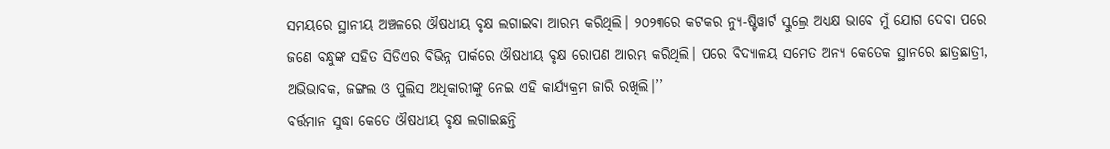ସମୟରେ ସ୍ଥାନୀୟ ଅଞ୍ଚଳରେ ଔଷଧୀୟ ବୃକ୍ଷ ଲଗାଇବା ଆରମ୍ଭ କରିଥିଲି। ୨୦୨୩ରେ କଟକର ନ୍ୟୁ-ଷ୍ଟିୱାର୍ଟ ସ୍କୁଲ୍ରେ ଅଧ୍ୟକ୍ଷ ଭାବେ ମୁଁ ଯୋଗ ଦେବା ପରେ ଜଣେ ବନ୍ଧୁଙ୍କ ସହିତ ସିଡିଏର ବିଭିନ୍ନ ପାର୍କରେ ଔଷଧୀୟ ବୃକ୍ଷ ରୋପଣ ଆରମ୍ଭ କରିଥିଲି। ପରେ ବିଦ୍ୟାଳୟ ସମେତ ଅନ୍ୟ କେତେକ ସ୍ଥାନରେ ଛାତ୍ରଛାତ୍ରୀ, ଅଭିଭାବକ, ଜଙ୍ଗଲ ଓ ପୁଲିସ ଅଧିକାରୀଙ୍କୁ ନେଇ ଏହି କାର୍ଯ୍ୟକ୍ରମ ଜାରି ରଖିଲି।’’
ବର୍ତ୍ତମାନ ସୁଦ୍ଧା କେତେ ଔଷଧୀୟ ବୃକ୍ଷ ଲଗାଇଛନ୍ତି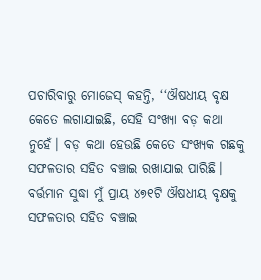ପଚାରିବାରୁ ମୋଜେସ୍ କହନ୍ତି, ‘‘ଔଷଧୀୟ ବୃକ୍ଷ କେତେ ଲଗାଯାଇଛି, ସେହି ସଂଖ୍ୟା ବଡ଼ କଥା ନୁହେଁ। ବଡ଼ କଥା ହେଉଛି କେତେ ସଂଖ୍ୟକ ଗଛକୁ ସଫଳତାର ସହିତ ବଞ୍ଚାଇ ରଖାଯାଇ ପାରିଛି। ବର୍ତ୍ତମାନ ସୁଦ୍ଧା ମୁଁ ପ୍ରାୟ ୪୭୧ଟି ଔଷଧୀୟ ବୃକ୍ଷକୁ ସଫଳତାର ସହିତ ବଞ୍ଚାଇ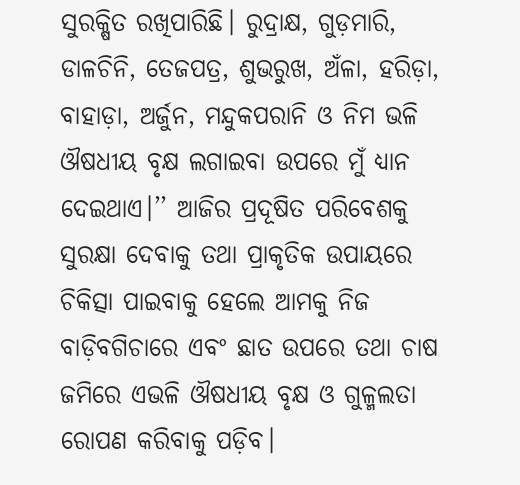ସୁରକ୍ଷିତ ରଖିପାରିଛି। ରୁଦ୍ରାକ୍ଷ, ଗୁଡ଼ମାରି, ଡାଳଚିନି, ତେଜପତ୍ର, ଶୁଭରୁଖ, ଅଁଳା, ହରିଡ଼ା, ବାହାଡ଼ା, ଅର୍ଜୁନ, ମନ୍ଦୁକପରାନି ଓ ନିମ ଭଳି ଔଷଧୀୟ ବୃକ୍ଷ ଲଗାଇବା ଉପରେ ମୁଁ ଧ୍ୟାନ ଦେଇଥାଏ।’’ ଆଜିର ପ୍ରଦୂଷିତ ପରିବେଶକୁ ସୁରକ୍ଷା ଦେବାକୁ ତଥା ପ୍ରାକୃତିକ ଉପାୟରେ ଚିକିତ୍ସା ପାଇବାକୁ ହେଲେ ଆମକୁ ନିଜ ବାଡ଼ିବଗିଚାରେ ଏବଂ ଛାତ ଉପରେ ତଥା ଚାଷ ଜମିରେ ଏଭଳି ଔଷଧୀୟ ବୃକ୍ଷ ଓ ଗୁଳ୍ମଲତା ରୋପଣ କରିବାକୁ ପଡ଼ିବ।